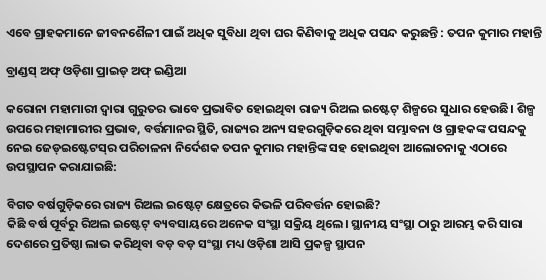ଏବେ ଗ୍ରାହକମାନେ ଜୀବନଶୈଳୀ ପାଇଁ ଅଧିକ ସୁବିଧା ଥିବା ଘର କିଣିବାକୁ ଅଧିକ ପସନ୍ଦ କରୁଛନ୍ତି : ତପନ କୁମାର ମହାନ୍ତି

ବ୍ରାଣ୍ଡସ୍‌ ଅଫ୍‌ ଓଡ଼ିଶା ପ୍ରାଇଡ୍‌ ଅଫ୍ ଇଣ୍ଡିଆ

କରୋନା ମହାମାରୀ ଦ୍ବାରା ଗୁରୁତର ଭାବେ ପ୍ରଭାବିତ ହୋଇଥିବା ରାଜ୍ୟ ରିଅଲ ଇଷ୍ଟେଟ୍‌ ଶିଳ୍ପରେ ସୁଧାର ହେଉଛି। ଶିଳ୍ପ ଉପରେ ମହାମାରୀର ପ୍ରଭାବ, ବର୍ତ୍ତମାନର ସ୍ଥିତି, ରାଜ୍ୟର ଅନ୍ୟ ସହରଗୁଡ଼ିକରେ ଥିବା ସମ୍ଭାବନା ଓ ଗ୍ରାହକଙ୍କ ପସନ୍ଦକୁ ନେଇ ଜେଡ୍‌ଇଷ୍ଟେଟସ୍‌ର ପରିଚାଳନା ନିର୍ଦେଶକ ତପନ କୁମାର ମହାନ୍ତିଙ୍କ ସହ ହୋଇଥିବା ଆଲୋଚନାକୁ ଏଠାରେ ଉପସ୍ଥାପନ କରାଯାଇଛି:

ବିଗତ ବର୍ଷଗୁଡ଼ିକ‌ରେ ରାଜ୍ୟ ରିଅଲ ଇଷ୍ଟେଟ୍‌ କ୍ଷେତ୍ରରେ କିଭଳି ପରିବର୍ତ୍ତନ ହୋଇଛି?
କିଛି ବର୍ଷ ପୂର୍ବରୁ ରିଅଲ ଇଷ୍ଟେଟ୍‌ ବ୍ୟବସାୟରେ ଅନେକ ସଂସ୍ଥା ସକ୍ରିୟ ଥିଲେ। ସ୍ଥାନୀୟ ସଂସ୍ଥା ଠାରୁ ଆରମ୍ଭ କରି ସାରା ଦେଶରେ ପ୍ରତିଷ୍ଠା ଲାଭ କରିଥିବା ବଡ଼ ବଡ଼ ସଂସ୍ଥା ମଧ୍ୟ ଓଡ଼ିଶା ଆସି ପ୍ରକଳ୍ପ ସ୍ଥାପନ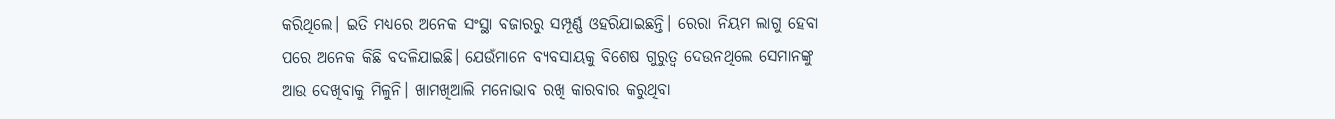କରିଥିଲେ। ଇତି ମଧ୍ୟରେ ଅନେକ ସଂସ୍ଥା ବଜାରରୁ ସମ୍ପୂର୍ଣ୍ଣ ଓହରିଯାଇଛନ୍ତି। ରେରା ନିୟମ ଲାଗୁ ହେବା ପରେ ଅନେକ କିଛି ବଦଳିଯାଇଛି। ଯେଉଁମାନେ ବ୍ୟବସାୟକୁ ବିଶେଷ ଗୁରୁତ୍ବ ଦେଉନଥିଲେ ସେମାନଙ୍କୁ ଆଉ ଦେଖିବାକୁ ମିଳୁନି। ଖାମଖିଆଲି ମନୋଭାବ ରଖି କାରବାର କରୁଥିବା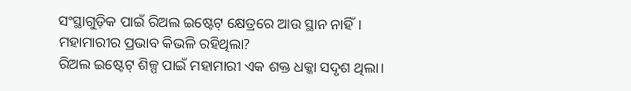ସଂସ୍ଥାଗୁଡ଼ିକ ପାଇଁ ରିଅଲ ଇଷ୍ଟେଟ୍‌ କ୍ଷେତ୍ରରେ ଆଉ ସ୍ଥାନ ନାହିଁ।
ମହାମାରୀର ପ୍ରଭାବ କିଭଳି ରହିଥିଲା?
ରିଅଲ ଇଷ୍ଟେଟ୍‌ ଶିଳ୍ପ ପାଇଁ ମହାମାରୀ ଏକ ଶକ୍ତ ଧକ୍କା ସଦୃଶ ଥିଲା।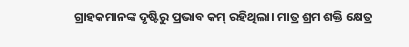ଗ୍ରାହକମାନଙ୍କ ଦୃଷ୍ଟିରୁ ପ୍ରଭାବ କମ୍ ରହିଥିଲା। ମାତ୍ର ଶ୍ରମ ଶକ୍ତି କ୍ଷେତ୍ର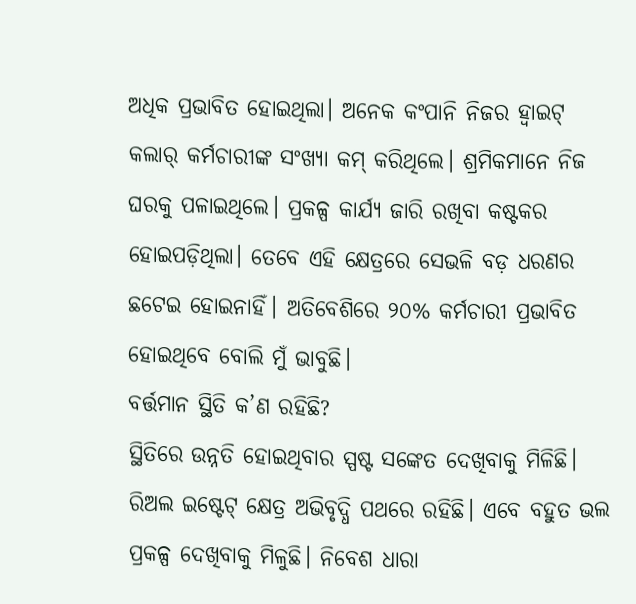ଅଧିକ ପ୍ରଭାବିତ ହୋଇଥିଲା। ଅନେକ କଂପାନି ନିଜର ହ୍ବାଇଟ୍ କଲାର୍‌ କର୍ମଚାରୀଙ୍କ ସଂଖ୍ୟା କମ୍ କରିଥିଲେ। ଶ୍ରମିକମାନେ ନିଜ ଘରକୁ ପଳାଇଥିଲେ। ପ୍ରକଳ୍ପ କାର୍ଯ୍ୟ ଜାରି ରଖିବା କଷ୍ଟକର ହୋଇପଡ଼ିଥିଲା। ତେବେ ଏହି କ୍ଷେତ୍ରରେ ସେଭଳି ବଡ଼ ଧରଣର ଛଟେଇ ହୋଇନାହିଁ। ଅତିବେଶିରେ ୨୦% କର୍ମଚାରୀ ପ୍ରଭାବିତ ହୋଇଥିବେ ବୋଲି ମୁଁ ଭାବୁଛି।
ବର୍ତ୍ତମାନ ସ୍ଥିତି କ’ଣ ରହିଛି?
ସ୍ଥିତିରେ ଉନ୍ନତି ହୋଇଥିବାର ସ୍ପଷ୍ଟ ସଙ୍କେତ ଦେଖିବାକୁ ମିଳିଛି। ରିଅଲ ଇଷ୍ଟେଟ୍‌ କ୍ଷେତ୍ର ଅଭିବୃଦ୍ଧି ପଥରେ ରହିଛି। ଏବେ ବହୁତ ଭଲ ପ୍ରକଳ୍ପ ଦେଖିବାକୁ ମିଳୁଛି। ନିବେଶ ଧାରା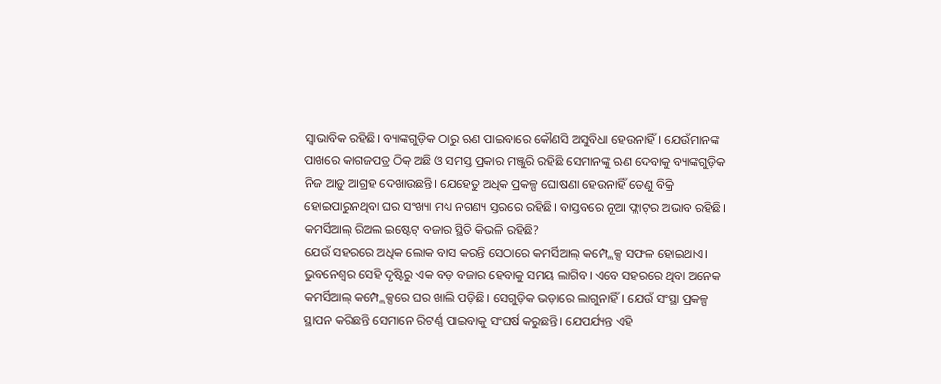ସ୍ବାଭାବିକ ରହିଛି। ବ୍ୟାଙ୍କଗୁଡ଼ିକ ଠାରୁ ଋଣ ପାଇବାରେ କୌଣସି ଅସୁବିଧା ହେଉନାହିଁ। ଯେଉଁମାନଙ୍କ ପାଖରେ କାଗଜପତ୍ର ଠିକ୍ ଅଛି ଓ ସମସ୍ତ ପ୍ରକାର ମଞ୍ଜୁରି ରହିଛି ସେମାନଙ୍କୁ ଋଣ ଦେବାକୁ ବ୍ୟାଙ୍କଗୁଡ଼ିକ ନିଜ ଆଡ଼ୁ ଆଗ୍ରହ ଦେଖାଉଛନ୍ତି। ଯେହେତୁ ଅଧିକ ପ୍ରକଳ୍ପ ଘୋଷଣା ହେଉନାହିଁ ତେଣୁ ବିକ୍ରି ହୋଇପାରୁନଥିବା ଘର ସଂଖ୍ୟା ମଧ୍ୟ ନଗଣ୍ୟ ସ୍ତରରେ ରହିଛି। ବାସ୍ତବରେ ନୂଆ ଫ୍ଲାଟ୍‌ର ଅଭାବ ରହିଛି।
କମର୍ସିଆଲ୍ ରିଅଲ ଇଷ୍ଟେଟ୍‌ ବଜ‌ାର ସ୍ଥିତି କିଭଳି ରହିଛି?
ଯେଉଁ ସହରରେ ଅଧିକ ଲୋକ ବାସ କରନ୍ତି ସେଠାରେ କମର୍ସିଆଲ୍ କମ୍ପ୍ଲେକ୍ସ ସଫଳ ହୋଇଥାଏ। ଭୁବନେଶ୍ବର ସେହି ଦୃଷ୍ଟିରୁ ଏକ ବଡ଼ ବଜାର ହେବାକୁ ସମୟ ଲାଗିବ। ଏବେ ସହରରେ ଥିବା ଅନେକ କମର୍ସିଆଲ୍ କମ୍ପ୍ଲେକ୍ସରେ ଘର ଖାଲି ପଡ଼ିଛି। ସେଗୁଡ଼ିକ ଭଡ଼ାରେ ଲାଗୁନାହିଁ। ଯେଉଁ ସଂସ୍ଥା ପ୍ରକଳ୍ପ ସ୍ଥାପନ କରିଛନ୍ତି ସେମାନେ ରିଟର୍ଣ୍ଣ ପାଇବାକୁ ସଂଘର୍ଷ କରୁଛନ୍ତି। ଯେ‌ପର୍ଯ୍ୟନ୍ତ ଏହି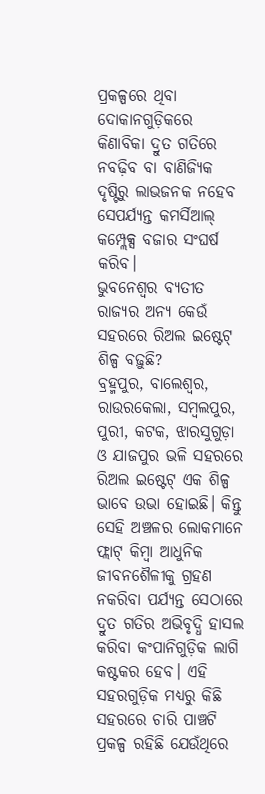ପ୍ରକଳ୍ପରେ ଥିବା ଦୋକାନଗୁଡ଼ିକରେ କିଣାବିକା ଦ୍ରୁତ ଗତିରେ ନବଢ଼ିବ ବା ବାଣିଜ୍ୟିକ ଦୃଷ୍ଟିରୁ ଲାଭଜନକ ନହେବ ସେପର୍ଯ୍ୟନ୍ତ କମର୍ସିଆଲ୍ କମ୍ପ୍ଲେକ୍ସ ବଜାର ସଂଘର୍ଷ କରିବ।
ଭୁବନେଶ୍ବର ବ୍ୟତୀତ ରାଜ୍ୟର ଅନ୍ୟ କେଉଁ ସହରରେ ରିଅଲ ଇଷ୍ଟେଟ୍ ଶିଳ୍ପ ବଢ଼ୁଛି?
ବ୍ରହ୍ମପୁର, ବାଲେଶ୍ବର, ରାଉରକେଲା, ସମ୍ବଲପୁର, ପୁରୀ, କଟକ, ଝାରସୁଗୁଡ଼ା ଓ ଯାଜପୁର ଭଳି ସହରରେ ରିଅଲ ଇଷ୍ଟେଟ୍‌ ଏକ ଶିଳ୍ପ ଭାବେ ଉଭା ହୋଇଛି। କିନ୍ତୁ ସେହି ଅଞ୍ଚଳର ଲୋକମାନେ ଫ୍ଲାଟ୍‌ କିମ୍ବା ଆଧୁନିକ ଜୀବନଶୈଳୀକୁ ଗ୍ରହଣ ନକରିବା ପର୍ଯ୍ୟନ୍ତ ସେଠାରେ ଦ୍ରୁତ ଗତିର ଅଭିବୃଦ୍ଧି ହାସଲ କରିବା କଂପାନିଗୁଡ଼ିକ ଲାଗି କଷ୍ଟକର ହେବ। ଏହି ସହରଗୁଡ଼ିକ ମଧ୍ୟରୁ କିଛି ସହରରେ ଚାରି ପାଞ୍ଚଟି ପ୍ରକଳ୍ପ ରହିଛି ଯେଉଁଥିରେ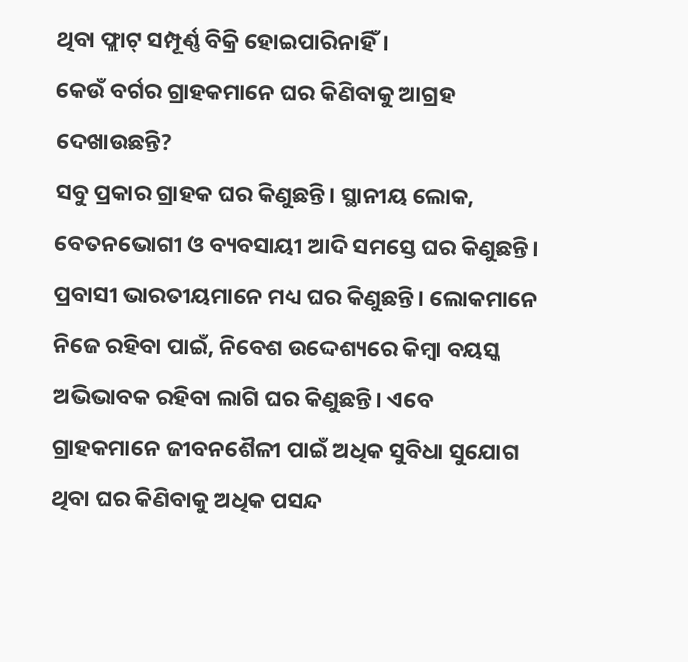ଥିବା ଫ୍ଲାଟ୍‌ ସମ୍ପୂର୍ଣ୍ଣ ବିକ୍ରି ହୋଇପାରିନାହିଁ।
କେଉଁ ବର୍ଗର ଗ୍ରାହକମାନେ ଘର କିଣିବାକୁ ଆଗ୍ରହ ଦେଖାଉଛନ୍ତି?
ସବୁ ପ୍ରକାର ଗ୍ରାହକ ଘର କିଣୁଛନ୍ତି। ସ୍ଥାନୀୟ ଲୋକ, ବେତନଭୋଗୀ ଓ ବ୍ୟବସାୟୀ ଆଦି ସମସ୍ତେ ଘର କିଣୁଛନ୍ତି। ପ୍ରବାସୀ ଭାରତୀୟମାନେ ମଧ୍ୟ ଘର କିଣୁଛନ୍ତି। ଲୋକମାନେ ନିଜେ ରହିବା ପାଇଁ, ନିବେଶ ଉଦ୍ଦେଶ୍ୟରେ କିମ୍ବା ବୟସ୍କ ଅଭିଭାବକ ରହିବା ଲାଗି ଘର କିଣୁଛନ୍ତି। ଏବେ ଗ୍ରାହକମାନେ ଜୀବନଶୈଳୀ ପାଇଁ ଅଧିକ ସୁବିଧା ସୁଯୋଗ ଥିବା ଘର କିଣିବାକୁ ଅଧିକ ପସନ୍ଦ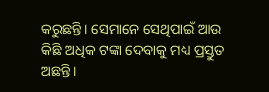କରୁଛନ୍ତି। ସେମାନେ ସେଥିପାଇଁ ଆଉ କିଛି ଅଧିକ ଟଙ୍କା ଦେବାକୁ ମଧ୍ୟ ପ୍ରସ୍ତୁତ ଅଛନ୍ତି।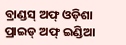ବ୍ରାଣ୍ଡସ୍‌ ଅଫ୍‌ ଓଡ଼ିଶା ପ୍ରାଇଡ୍ ଅଫ୍ ଇଣ୍ଡିଆ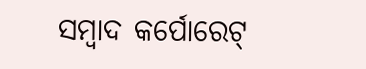ସମ୍ବାଦ କର୍ପୋରେଟ୍‌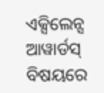ଏକ୍ସିଲେନ୍ସ ଆୱାର୍ଡସ୍‌ ବିଷୟରେ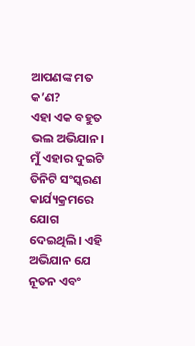ଆପଣଙ୍କ ମତ କ’ଣ?
ଏହା ଏକ ବହୁତ ଭଲ ଅଭିଯାନ। ମୁଁ ଏହାର ଦୁଇଟି ତିନିଟି ସଂସ୍କରଣ କାର୍ଯ୍ୟକ୍ରମରେ ଯୋଗ ଦେଇଥିଲି। ଏହି ଅଭିଯାନ ଯେ ନୂତନ ଏବଂ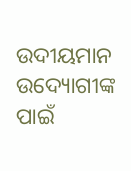ଉଦୀୟମାନ ଉଦ୍ୟୋଗୀଙ୍କ ପାଇଁ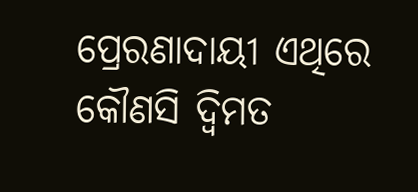ପ୍ରେରଣାଦାୟୀ ଏଥିରେ କୌଣସି ଦ୍ବିମତ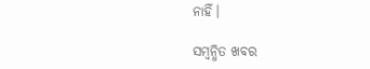ନାହିଁ।

ସମ୍ବନ୍ଧିତ ଖବର